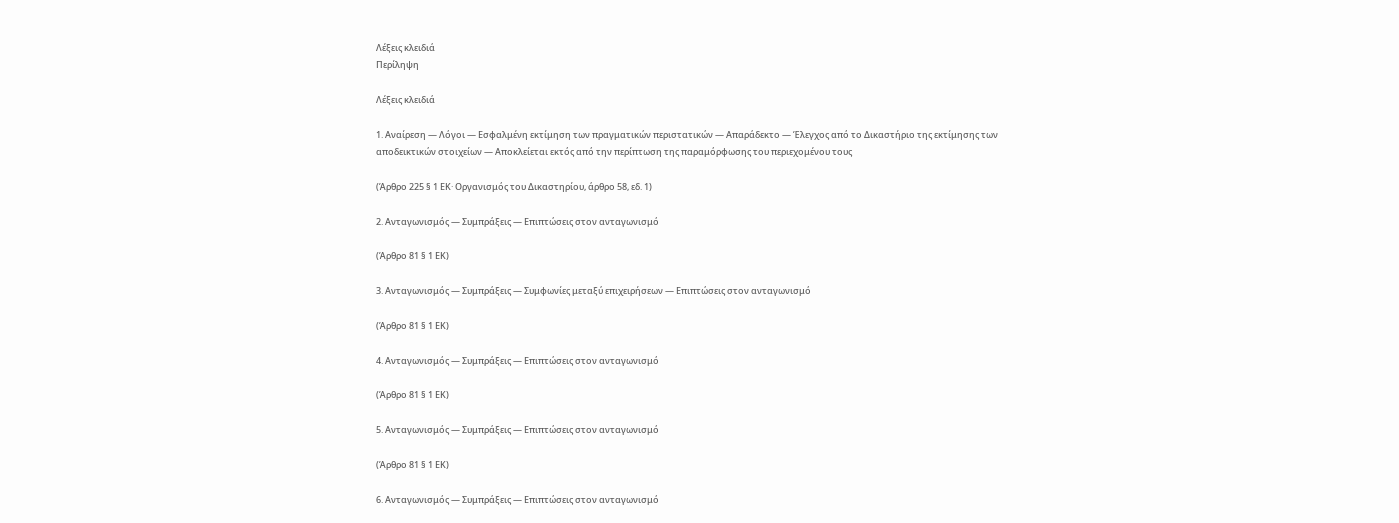Λέξεις κλειδιά
Περίληψη

Λέξεις κλειδιά

1. Αναίρεση — Λόγοι — Εσφαλμένη εκτίμηση των πραγματικών περιστατικών — Απαράδεκτο — Έλεγχος από το Δικαστήριο της εκτίμησης των αποδεικτικών στοιχείων — Αποκλείεται εκτός από την περίπτωση της παραμόρφωσης του περιεχομένου τους

(Άρθρο 225 § 1 ΕΚ· Οργανισμός του Δικαστηρίου, άρθρο 58, εδ. 1)

2. Ανταγωνισμός — Συμπράξεις — Επιπτώσεις στον ανταγωνισμό

(Άρθρο 81 § 1 ΕΚ)

3. Ανταγωνισμός — Συμπράξεις — Συμφωνίες μεταξύ επιχειρήσεων — Επιπτώσεις στον ανταγωνισμό

(Άρθρο 81 § 1 ΕΚ)

4. Ανταγωνισμός — Συμπράξεις — Επιπτώσεις στον ανταγωνισμό

(Άρθρο 81 § 1 ΕΚ)

5. Ανταγωνισμός — Συμπράξεις — Επιπτώσεις στον ανταγωνισμό

(Άρθρο 81 § 1 ΕΚ)

6. Ανταγωνισμός — Συμπράξεις — Επιπτώσεις στον ανταγωνισμό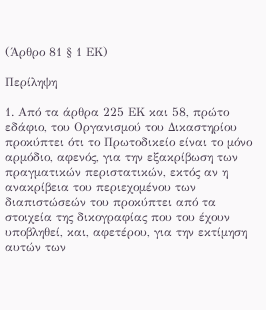(Άρθρο 81 § 1 ΕΚ)

Περίληψη

1. Από τα άρθρα 225 ΕΚ και 58, πρώτο εδάφιο, του Οργανισμού του Δικαστηρίου προκύπτει ότι το Πρωτοδικείο είναι το μόνο αρμόδιο, αφενός, για την εξακρίβωση των πραγματικών περιστατικών, εκτός αν η ανακρίβεια του περιεχομένου των διαπιστώσεών του προκύπτει από τα στοιχεία της δικογραφίας που του έχουν υποβληθεί, και, αφετέρου, για την εκτίμηση αυτών των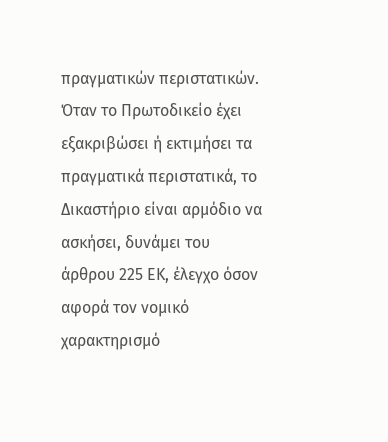πραγματικών περιστατικών. Όταν το Πρωτοδικείο έχει εξακριβώσει ή εκτιμήσει τα πραγματικά περιστατικά, το Δικαστήριο είναι αρμόδιο να ασκήσει, δυνάμει του άρθρου 225 ΕΚ, έλεγχο όσον αφορά τον νομικό χαρακτηρισμό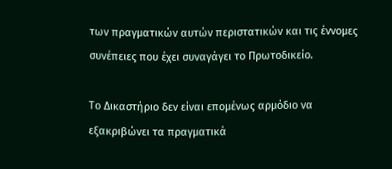των πραγματικών αυτών περιστατικών και τις έννομες συνέπειες που έχει συναγάγει το Πρωτοδικείο.

Το Δικαστήριο δεν είναι επομένως αρμόδιο να εξακριβώνει τα πραγματικά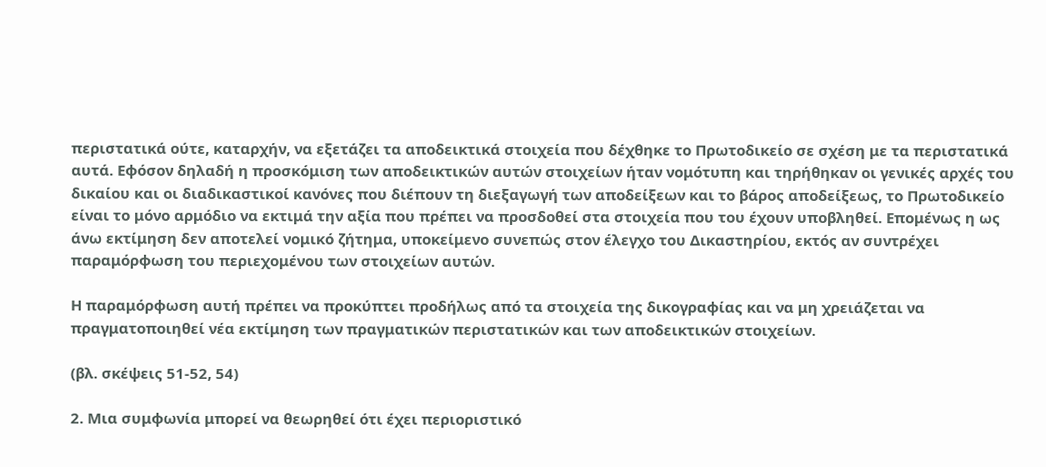περιστατικά ούτε, καταρχήν, να εξετάζει τα αποδεικτικά στοιχεία που δέχθηκε το Πρωτοδικείο σε σχέση με τα περιστατικά αυτά. Εφόσον δηλαδή η προσκόμιση των αποδεικτικών αυτών στοιχείων ήταν νομότυπη και τηρήθηκαν οι γενικές αρχές του δικαίου και οι διαδικαστικοί κανόνες που διέπουν τη διεξαγωγή των αποδείξεων και το βάρος αποδείξεως, το Πρωτοδικείο είναι το μόνο αρμόδιο να εκτιμά την αξία που πρέπει να προσδοθεί στα στοιχεία που του έχουν υποβληθεί. Επομένως η ως άνω εκτίμηση δεν αποτελεί νομικό ζήτημα, υποκείμενο συνεπώς στον έλεγχο του Δικαστηρίου, εκτός αν συντρέχει παραμόρφωση του περιεχομένου των στοιχείων αυτών.

Η παραμόρφωση αυτή πρέπει να προκύπτει προδήλως από τα στοιχεία της δικογραφίας και να μη χρειάζεται να πραγματοποιηθεί νέα εκτίμηση των πραγματικών περιστατικών και των αποδεικτικών στοιχείων.

(βλ. σκέψεις 51-52, 54)

2. Μια συμφωνία μπορεί να θεωρηθεί ότι έχει περιοριστικό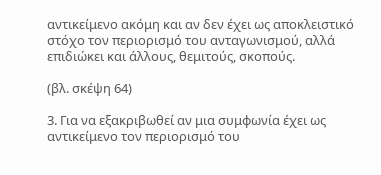αντικείμενο ακόμη και αν δεν έχει ως αποκλειστικό στόχο τον περιορισμό του ανταγωνισμού, αλλά επιδιώκει και άλλους, θεμιτούς, σκοπούς.

(βλ. σκέψη 64)

3. Για να εξακριβωθεί αν μια συμφωνία έχει ως αντικείμενο τον περιορισμό του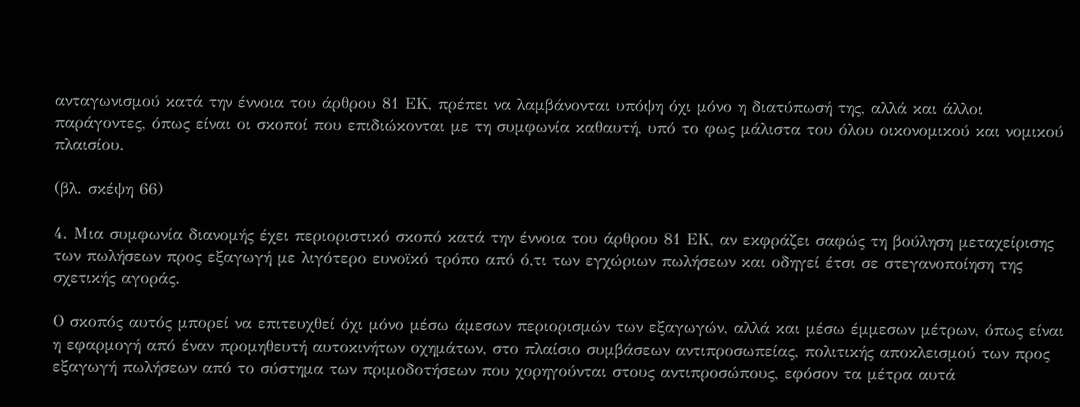ανταγωνισμού κατά την έννοια του άρθρου 81 ΕΚ, πρέπει να λαμβάνονται υπόψη όχι μόνο η διατύπωσή της, αλλά και άλλοι παράγοντες, όπως είναι οι σκοποί που επιδιώκονται με τη συμφωνία καθαυτή, υπό το φως μάλιστα του όλου οικονομικού και νομικού πλαισίου.

(βλ. σκέψη 66)

4. Μια συμφωνία διανομής έχει περιοριστικό σκοπό κατά την έννοια του άρθρου 81 ΕΚ, αν εκφράζει σαφώς τη βούληση μεταχείρισης των πωλήσεων προς εξαγωγή με λιγότερο ευνοϊκό τρόπο από ό,τι των εγχώριων πωλήσεων και οδηγεί έτσι σε στεγανοποίηση της σχετικής αγοράς.

Ο σκοπός αυτός μπορεί να επιτευχθεί όχι μόνο μέσω άμεσων περιορισμών των εξαγωγών, αλλά και μέσω έμμεσων μέτρων, όπως είναι η εφαρμογή από έναν προμηθευτή αυτοκινήτων οχημάτων, στο πλαίσιο συμβάσεων αντιπροσωπείας, πολιτικής αποκλεισμού των προς εξαγωγή πωλήσεων από το σύστημα των πριμοδοτήσεων που χορηγούνται στους αντιπροσώπους, εφόσον τα μέτρα αυτά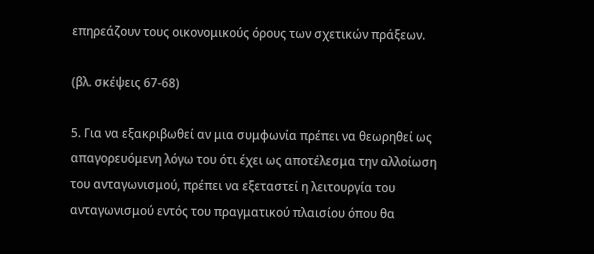επηρεάζουν τους οικονομικούς όρους των σχετικών πράξεων.

(βλ. σκέψεις 67-68)

5. Για να εξακριβωθεί αν μια συμφωνία πρέπει να θεωρηθεί ως απαγορευόμενη λόγω του ότι έχει ως αποτέλεσμα την αλλοίωση του ανταγωνισμού, πρέπει να εξεταστεί η λειτουργία του ανταγωνισμού εντός του πραγματικού πλαισίου όπου θα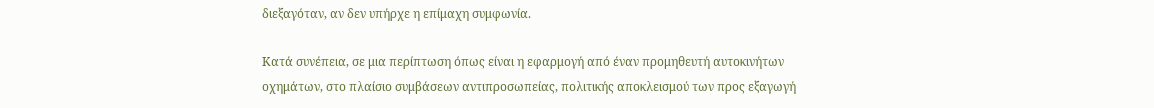διεξαγόταν, αν δεν υπήρχε η επίμαχη συμφωνία.

Κατά συνέπεια, σε μια περίπτωση όπως είναι η εφαρμογή από έναν προμηθευτή αυτοκινήτων οχημάτων, στο πλαίσιο συμβάσεων αντιπροσωπείας, πολιτικής αποκλεισμού των προς εξαγωγή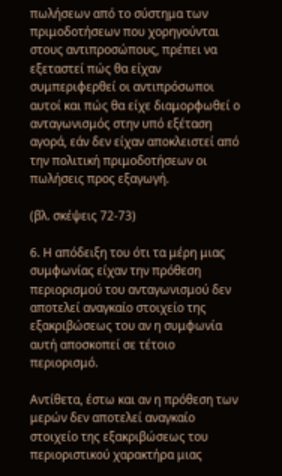πωλήσεων από το σύστημα των πριμοδοτήσεων που χορηγούνται στους αντιπροσώπους, πρέπει να εξεταστεί πώς θα είχαν συμπεριφερθεί οι αντιπρόσωποι αυτοί και πώς θα είχε διαμορφωθεί ο ανταγωνισμός στην υπό εξέταση αγορά, εάν δεν είχαν αποκλειστεί από την πολιτική πριμοδοτήσεων οι πωλήσεις προς εξαγωγή.

(βλ. σκέψεις 72-73)

6. Η απόδειξη του ότι τα μέρη μιας συμφωνίας είχαν την πρόθεση περιορισμού του ανταγωνισμού δεν αποτελεί αναγκαίο στοιχείο της εξακριβώσεως του αν η συμφωνία αυτή αποσκοπεί σε τέτοιο περιορισμό.

Αντίθετα, έστω και αν η πρόθεση των μερών δεν αποτελεί αναγκαίο στοιχείο της εξακριβώσεως του περιοριστικού χαρακτήρα μιας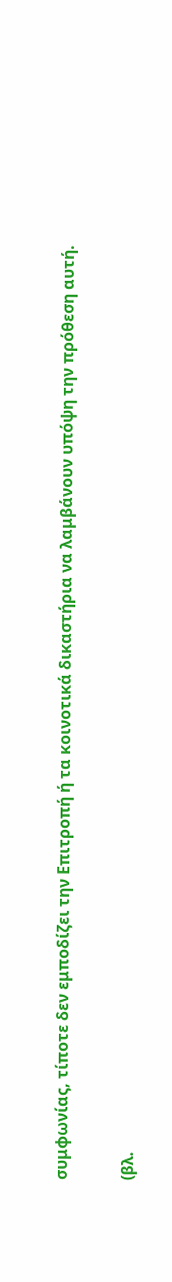συμφωνίας, τίποτε δεν εμποδίζει την Επιτροπή ή τα κοινοτικά δικαστήρια να λαμβάνουν υπόψη την πρόθεση αυτή.

(βλ.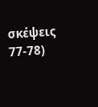σκέψεις 77-78)